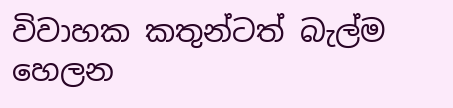විවාහක කතුන්ටත් බැල්ම හෙලන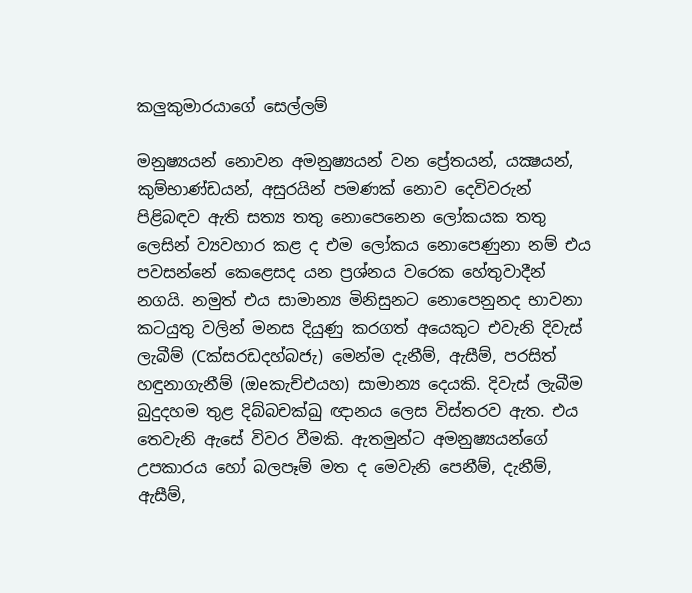කලුකුමාරයාගේ සෙල්ලම්

මනුෂ්‍යයන් නොවන අමනුෂ්‍යයන් වන ප්‍රේතයන්, යක්‍ෂයන්, කුම්භාණ්‌ඩයන්, අසුරයින් පමණක්‌ නොව දෙවිවරුන් පිළිබඳව ඇති සත්‍ය තතු නොපෙනෙන ලෝකයක තතු ලෙසින් ව්‍යවහාර කළ ද එම ලෝකය නොපෙණුනා නම් එය පවසන්නේ කෙළෙසද යන ප්‍රශ්නය වරෙක හේතුවාදීන් නගයි. නමුත් එය සාමාන්‍ය මිනිසුනට නොපෙනුනද භාවනා කටයුතු වලින් මනස දියුණු කරගත් අයෙකුට එවැනි දිවැස්‌ ලැබීම් (Cක්‌සරඩදහ්බජැ) මෙන්ම දැනීම්, ඇසීම්, පරසිත් හඳුනාගැනීම් (ඔeකැච්එයහ) සාමාන්‍ය දෙයකි. දිවැස්‌ ලැබීම බුදුදහම තුළ දිබ්බචක්‌ඛු ඥානය ලෙස විස්‌තරව ඇත. එය තෙවැනි ඇසේ විවර වීමකි. ඇතමුන්ට අමනුෂ්‍යයන්ගේ උපකාරය හෝ බලපෑම් මත ද මෙවැනි පෙනීම්, දැනීම්, ඇසීම්,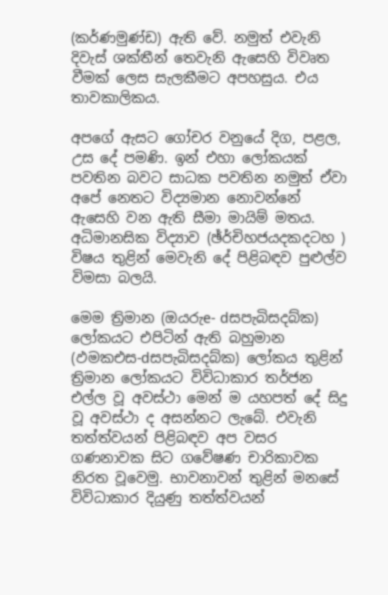(කර්ණමුණ්‌ඩ) ඇති වේ. නමුත් එවැනි දිවැස්‌ ශක්‌තීන් තෙවැනි ඇසෙහි විවෘත වීමක්‌ ලෙස සැලකීමට අපහසුය. එය තාවකාලිකය.

අපගේ ඇසට ගෝචර වනුයේ දිග, පළල, උස දේ පමණි. ඉන් එහා ලෝකයක්‌ පවතින බවට සාධක පවතින නමුත් ඒවා අපේ නෙතට විද්‍යමාන නොවන්නේ ඇසෙහි වන ඇති සීමා මායිම් මතය. අධිමානසික විද්‍යාව (ඡ්ර්චිහජයදකදටහ ) විෂය තුළින් මෙවැනි දේ පිළිබඳව පුළුල්ව විමසා බලයි.

මෙම ත්‍රිමාන (ඔයරුe- dසපැබිසදබ්ක) ලෝකයට එපිටින් ඇති බහුමාන (ඵමකඑස-dසපැබිසදබ්ක) ලෝකය තුළින් ත්‍රිමාන ලෝකයට විවිධාකාර තර්ජන එල්ල වූ අවස්‌ථා මෙන් ම යහපත් දේ සිදු වූ අවස්‌ථා ද අසන්නට ලැබේ. එවැනි තත්ත්වයන් පිළිබඳව අප වසර ගණනාවක සිට ගවේෂණ චාරිකාවක නිරත වූවෙමු. භාවනාවන් තුළින් මනසේ විවිධාකාර දියුණු තත්ත්වයන්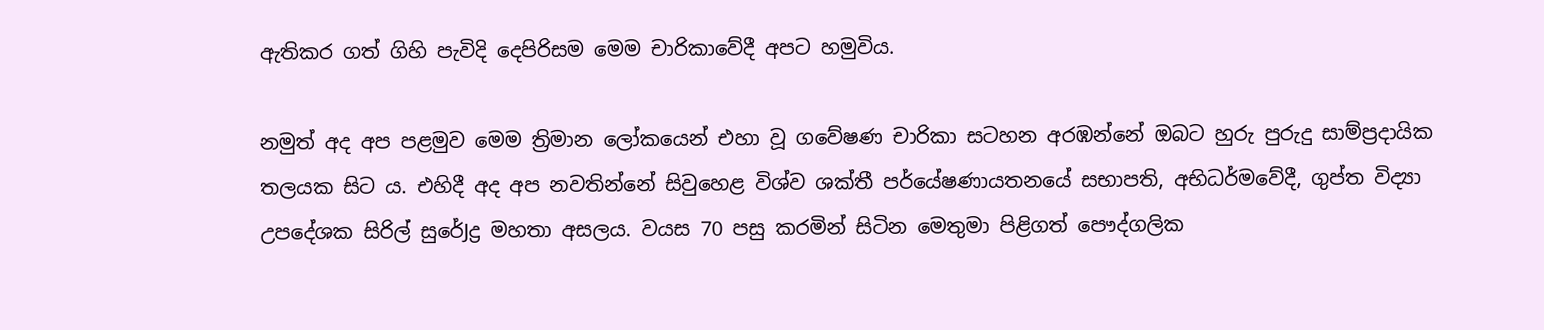ඇතිකර ගත් ගිහි පැවිදි දෙපිරිසම මෙම චාරිකාවේදී අපට හමුවිය.

නමුත් අද අප පළමුව මෙම ත්‍රිමාන ලෝකයෙන් එහා වූ ගවේෂණ චාරිකා සටහන අරඹන්නේ ඔබට හුරු පුරුදු සාම්ප්‍රදායික තලයක සිට ය. එහිදී අද අප නවතින්නේ සිවුහෙළ විශ්ව ශක්‌තී පර්යේෂණායතනයේ සභාපති, අභිධර්මවේදී, ගුප්ත විද්‍යා උපදේශක සිරිල් සුරේJද්‍ර මහතා අසලය. වයස 70 පසු කරමින් සිටින මෙතුමා පිළිගත් පෞද්ගලික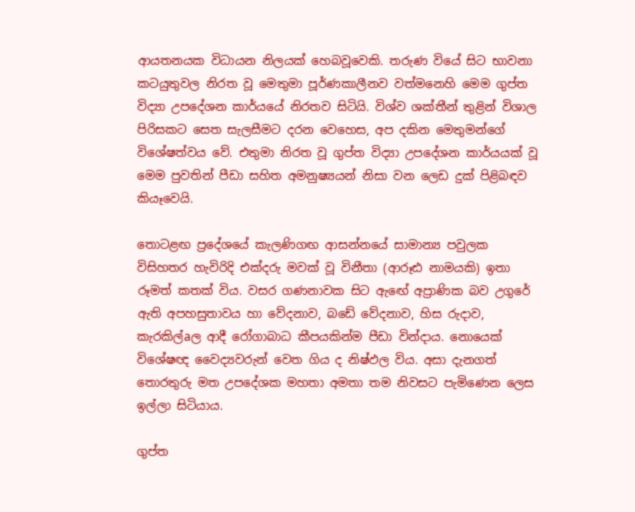ආයතනයක විධායන නිලයක්‌ හෙබවූවෙකි. තරුණ වියේ සිට භාවනා කටයුතුවල නිරත වූ මෙතුමා පූර්ණකාලීනව වත්මනෙහි මෙම ගුප්ත විද්‍යා උපදේශන කාර්යයේ නිරතව සිටියි. විශ්ව ශක්‌තීන් තුළින් විශාල පිරිසකට සෙත සැලසීමට දරන වෙහෙස, අප දකින මෙතුමන්ගේ විශේෂත්වය වේ. එතුමා නිරත වූ ගුප්ත විද්‍යා උපදේශන කාර්යයක්‌ වූ මෙම පුවතින් පීඩා සහිත අමනුෂ්‍යයන් නිසා වන ලෙඩ දුක්‌ පිළිබඳව කියෑවෙයි.

තොටළඟ ප්‍රදේශයේ කැලණිගඟ ආසන්නයේ සාමාන්‍ය පවුලක විසිහතර හැවිරිදි එක්‌දරු මවක්‌ වූ විනීතා (ආරූඪ නාමයකි) ඉතා රූමත් කතක්‌ විය. වසර ගණනාවක සිට ඇඟේ අප්‍රාණික බව උගුරේ ඇති අපහසුතාවය හා වේදනාව, බඩේ වේදනාව, හිස රුදාව, කැරකිල්aල ආදී රෝගාබාධ කීපයකින්ම පීඩා වින්දාය. නොයෙක්‌ විශේෂඥ වෛද්‍යවරුන් වෙත ගිය ද නිෂ්ඵල විය. අසා දැනගත් තොරතුරු මත උපදේශක මහතා අමතා තම නිවසට පැමිණෙන ලෙස ඉල්ලා සිටියාය.

ගුප්ත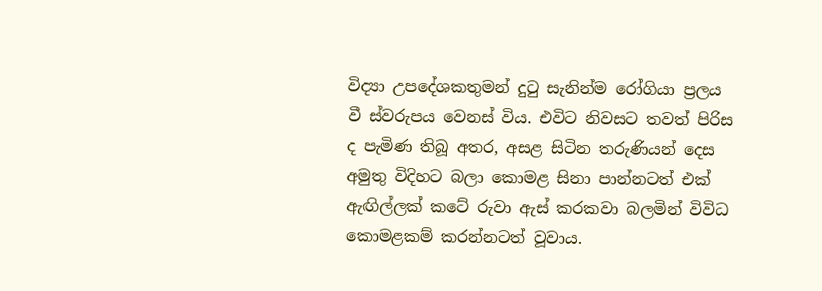විද්‍යා උපදේශකතුමන් දුටු සැනින්ම රෝගියා ප්‍රලය වී ස්‌වරුපය වෙනස්‌ විය. එවිට නිවසට තවත් පිරිස ද පැමිණ තිබූ අතර, අසළ සිටින තරුණියන් දෙස අමුතු විදිහට බලා කොමළ සිනා පාන්නටත් එක්‌ ඇඟිල්ලක්‌ කටේ රුවා ඇස්‌ කරකවා බලමින් විවිධ කොමළකම් කරන්නටත් වූවාය.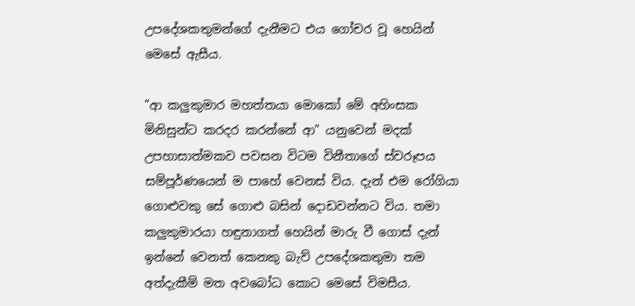උපදේශකතුමන්ගේ දැනීමට එය ගෝචර වූ හෙයින් මෙසේ ඇසීය.

"ආ කලුකුමාර මහත්තයා මොකෝ මේ අහිංසක මිනිසුන්ට කරදර කරන්නේ ආ" යනුවෙන් මදක්‌ උපහාසාත්මකව පවසන විටම විනීතාගේ ස්‌වරූපය සම්පූර්ණයෙන් ම පාහේ වෙනස්‌ විය. දැන් එම රෝගියා ගොළුවකු සේ ගොළු බසින් දොඩවන්නට විය. තමා කලුකුමාරයා හඳුනාගත් හෙයින් මාරු වී ගොස්‌ දැන් ඉන්නේ වෙනත් කෙනකු බැව් උපදේශකතුමා තම අත්දැකීම් මත අවබෝධ කොට මෙසේ විමසීය.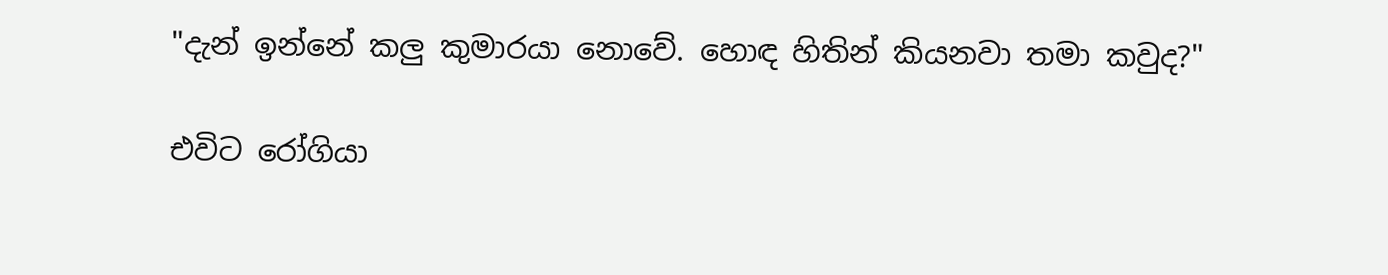"දැන් ඉන්නේ කලු කුමාරයා නොවේ. හොඳ හිතින් කියනවා තමා කවුද?"

එවිට රෝගියා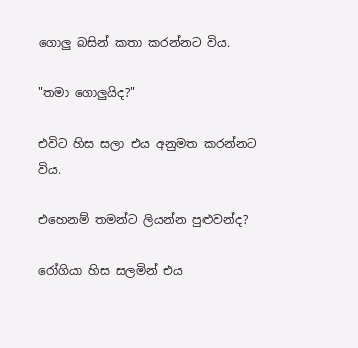ගොලු බසින් කතා කරන්නට විය.

"තමා ගොලුයිද?"

එවිට හිස සලා එය අනුමත කරන්නට විය.

එහෙනම් තමන්ට ලියන්න පුළුවන්ද?

රෝගියා හිස සලමින් එය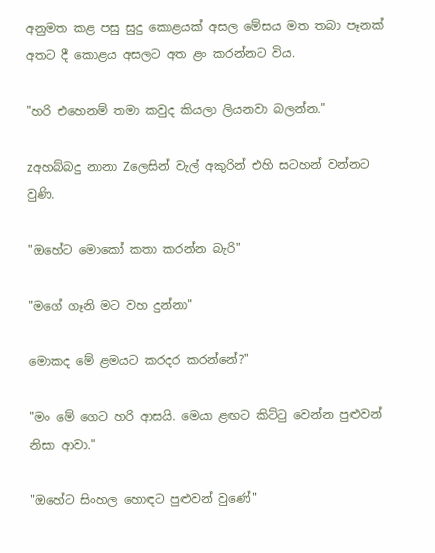අනුමත කළ පසු සුදු කොළයක්‌ අසල මේසය මත තබා පෑනක්‌ අතට දී කොළය අසලට අත ළං කරන්නට විය.

"හරි එහෙනම් තමා කවුද කියලා ලියනවා බලන්න."

zඅහබ්බදු නානා Zලෙසින් වැල් අකුරින් එහි සටහන් වන්නට වුණි.

"ඔහේට මොකෝ කතා කරන්න බැරි"

"මගේ ගෑනි මට වහ දුන්නා"

මොකද මේ ළමයට කරදර කරන්නේ?"

"මං මේ ගෙට හරි ආසයි. මෙයා ළඟට කිට්‌ටු වෙන්න පුළුවන් නිසා ආවා."

"ඔහේට සිංහල හොඳට පුළුවන් වුණේ"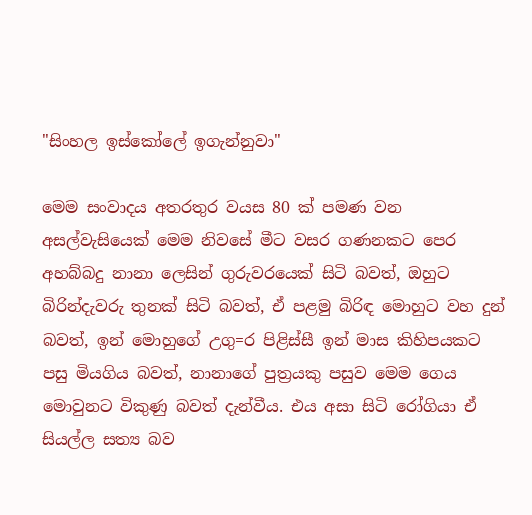"සිංහල ඉස්‌කෝලේ ඉගැන්නුවා"

මෙම සංවාදය අතරතුර වයස 80 ක්‌ පමණ වන අසල්වැසියෙක්‌ මෙම නිවසේ මීට වසර ගණනකට පෙර අහබ්බදු නානා ලෙසින් ගුරුවරයෙක්‌ සිටි බවත්, ඔහුට බිරින්දැවරු තුනක්‌ සිටි බවත්, ඒ පළමු බිරිඳ මොහුට වහ දුන් බවත්, ඉන් මොහුගේ උගු=ර පිළිස්‌සී ඉන් මාස කිහිපයකට පසු මියගිය බවත්, නානාගේ පුත්‍රයකු පසුව මෙම ගෙය මොවුනට විකුණු බවත් දැන්වීය. එය අසා සිටි රෝගියා ඒ සියල්ල සත්‍ය බව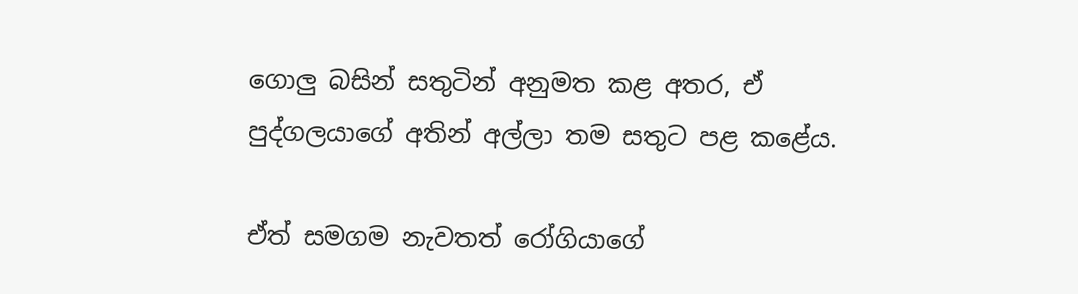ගොලු බසින් සතුටින් අනුමත කළ අතර, ඒ පුද්ගලයාගේ අතින් අල්ලා තම සතුට පළ කළේය.

ඒත් සමගම නැවතත් රෝගියාගේ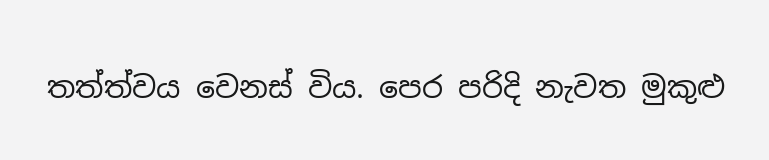තත්ත්වය වෙනස්‌ විය. පෙර පරිදි නැවත මුකුළු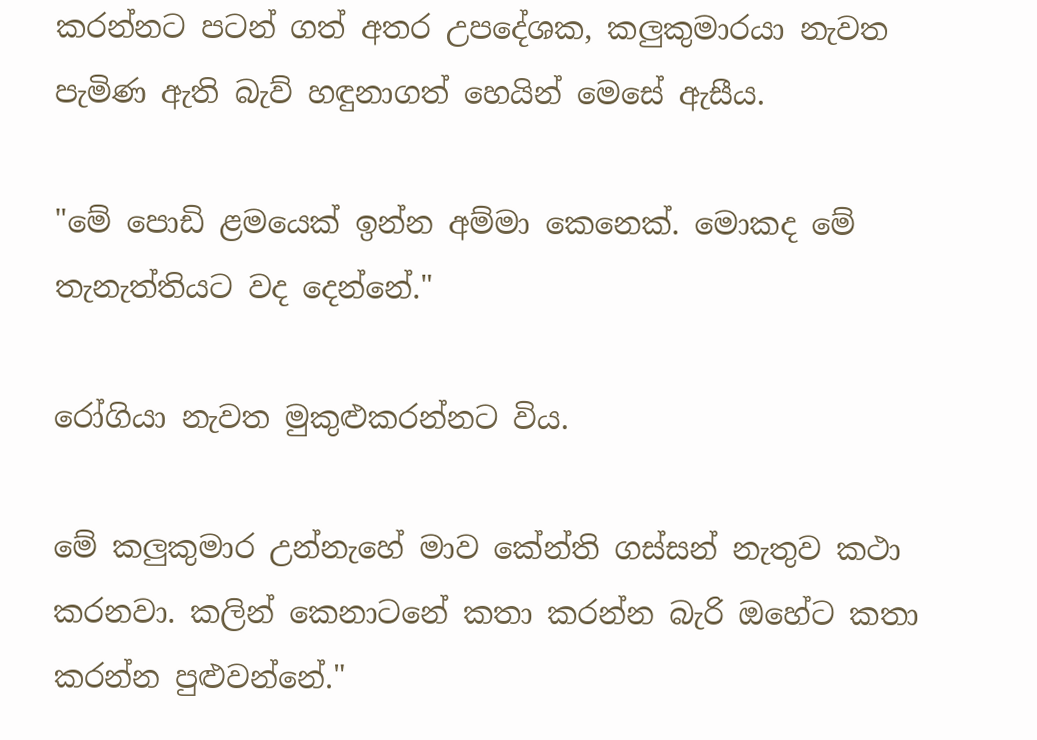කරන්නට පටන් ගත් අතර උපදේශක, කලුකුමාරයා නැවත පැමිණ ඇති බැව් හඳුනාගත් හෙයින් මෙසේ ඇසීය.

"මේ පොඩි ළමයෙක්‌ ඉන්න අම්මා කෙනෙක්‌. මොකද මේ තැනැත්තියට වද දෙන්නේ."

රෝගියා නැවත මුකුළුකරන්නට විය.

මේ කලුකුමාර උන්නැහේ මාව කේන්ති ගස්‌සන් නැතුව කථා කරනවා. කලින් කෙනාටනේ කතා කරන්න බැරි ඔහේට කතා කරන්න පුළුවන්නේ."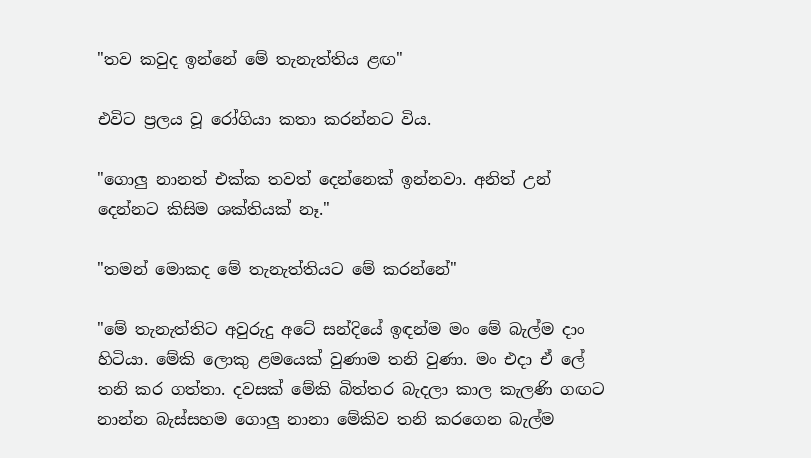"තව කවුද ඉන්නේ මේ තැනැත්තිය ළඟ"

එවිට ප්‍රලය වූ රෝගියා කතා කරන්නට විය.

"ගොලු නානත් එක්‌ක තවත් දෙන්නෙක්‌ ඉන්නවා. අනිත් උන් දෙන්නට කිසිම ශක්‌තියක්‌ නෑ."

"තමන් මොකද මේ තැනැත්තියට මේ කරන්නේ"

"මේ තැනැත්තිට අවුරුදු අටේ සන්දියේ ඉඳන්ම මං මේ බැල්ම දාං හිටියා. මේකි ලොකු ළමයෙක්‌ වුණාම තනි වුණා. මං එදා ඒ ලේ තනි කර ගත්තා. දවසක්‌ මේකි බිත්තර බැදලා කාල කැලණි ගඟට නාන්න බැස්‌සහම ගොලු නානා මේකිව තනි කරගෙන බැල්ම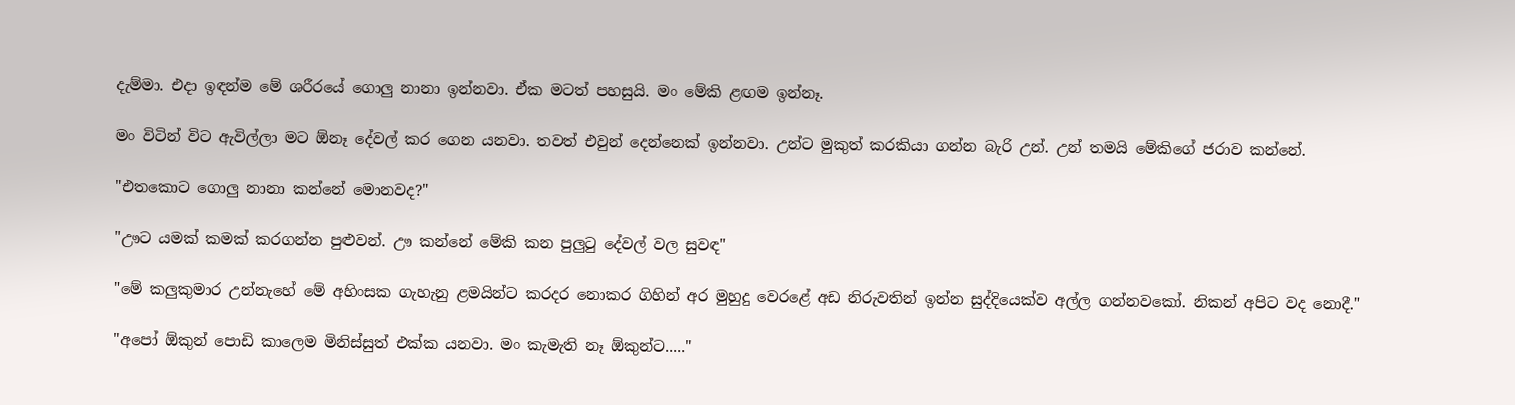දැම්මා. එදා ඉඳන්ම මේ ශරීරයේ ගොලු නානා ඉන්නවා. ඒක මටත් පහසුයි. මං මේකි ළඟම ඉන්නෑ.

මං විටින් විට ඇවිල්ලා මට ඕනෑ දේවල් කර ගෙන යනවා. තවත් එවුන් දෙන්නෙක්‌ ඉන්නවා. උන්ට මුකුත් කරකියා ගන්න බැරි උන්. උන් තමයි මේකිගේ ජරාව කන්නේ.

"එතකොට ගොලු නානා කන්නේ මොනවද?"

"ඌට යමක්‌ කමක්‌ කරගන්න පුළුවන්. ඌ කන්නේ මේකි කන පුලුටු දේවල් වල සුවඳ"

"මේ කලුකුමාර උන්නැහේ මේ අහිංසක ගැහැනු ළමයින්ට කරදර නොකර ගිහින් අර මුහුදු වෙරළේ අඩ නිරුවතින් ඉන්න සුද්දියෙක්‌ව අල්ල ගන්නවකෝ. නිකන් අපිට වද නොදී."

"අපෝ ඕකුන් පොඩි කාලෙම මිනිස්‌සුත් එක්‌ක යනවා. මං කැමැති නෑ ඕකුන්ට....."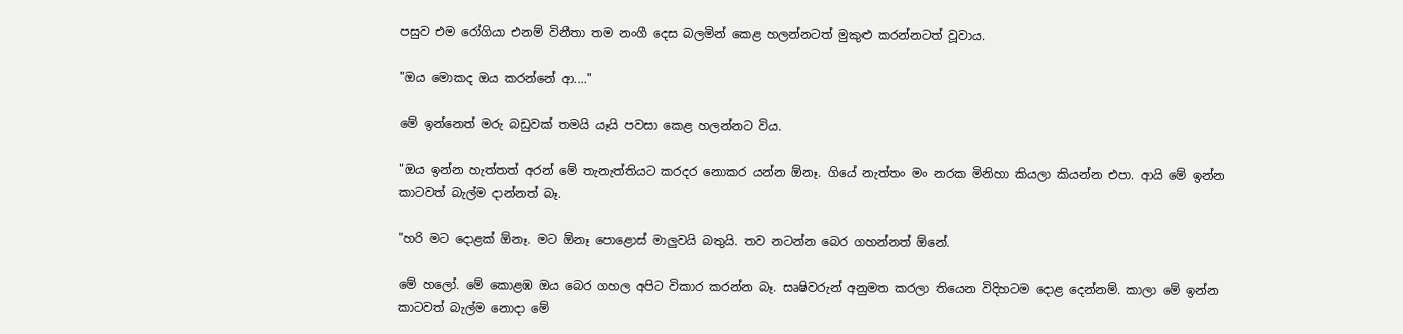පසුව එම රෝගියා එනම් විනීතා තම නංගී දෙස බලමින් කෙළ හලන්නටත් මුකුළු කරන්නටත් වූවාය.

"ඔය මොකද ඔය කරන්නේ ආ...."

මේ ඉන්නෙත් මරු බඩුවක්‌ තමයි යෑයි පවසා කෙළ හලන්නට විය.

"ඔය ඉන්න හැත්තත් අරන් මේ තැනැත්තියට කරදර නොකර යන්න ඕනෑ. ගියේ නැත්තං මං නරක මිනිහා කියලා කියන්න එපා. ආයි මේ ඉන්න කාටවත් බැල්ම දාන්නත් බෑ.

"හරි මට දොළක්‌ ඕනෑ. මට ඕනෑ පොළොස්‌ මාලුවයි බතුයි. තව නටන්න බෙර ගහන්නත් ඕනේ.

මේ හලෝ. මේ කොළඹ ඔය බෙර ගහල අපිට විකාර කරන්න බෑ. සෘෂිවරුන් අනුමත කරලා තියෙන විදිහටම දොළ දෙන්නම්. කාලා මේ ඉන්න කාටවත් බැල්ම නොදා මේ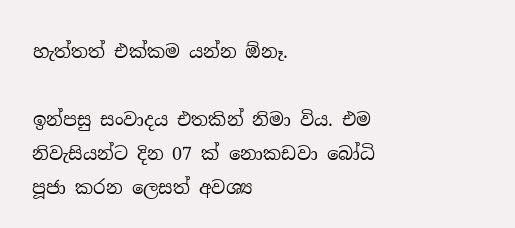හැත්තත් එක්‌කම යන්න ඕනෑ.

ඉන්පසු සංවාදය එතකින් නිමා විය. එම නිවැසියන්ට දින 07 ක්‌ නොකඩවා බෝධි පූජා කරන ලෙසත් අවශ්‍ය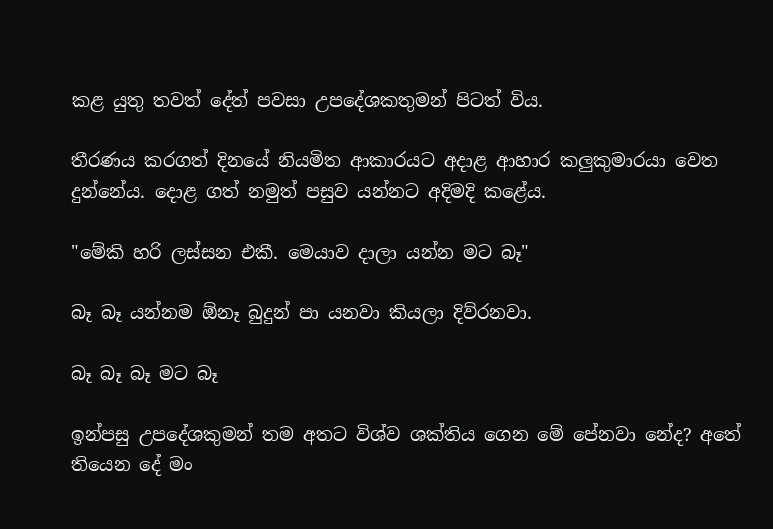කළ යුතු තවත් දේත් පවසා උපදේශකතුමන් පිටත් විය.

තීරණය කරගත් දිනයේ නියමිත ආකාරයට අදාළ ආහාර කලුකුමාරයා වෙත දුන්නේය. දොළ ගත් නමුත් පසුව යන්නට අදිමදි කළේය.

"මේකි හරි ලස්‌සන එකී. මෙයාව දාලා යන්න මට බෑ"

බෑ බෑ යන්නම ඕනෑ බුදුන් පා යනවා කියලා දිව්රනවා.

බෑ බෑ බෑ මට බෑ

ඉන්පසු උපදේශකුමන් තම අතට විශ්ව ශක්‌තිය ගෙන මේ පේනවා නේද? අතේ තියෙන දේ මං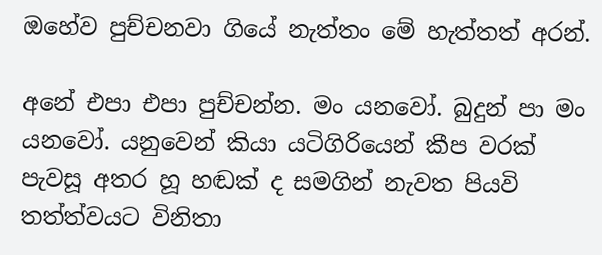ඔහේව පුච්චනවා ගියේ නැත්තං මේ හැත්තත් අරන්.

අනේ එපා එපා පුච්චන්න. මං යනවෝ. බුදුන් පා මං යනවෝ. යනුවෙන් කියා යටිගිරියෙන් කීප වරක්‌ පැවසූ අතර හූ හඬක්‌ ද සමගින් නැවත පියවි තත්ත්වයට විනිතා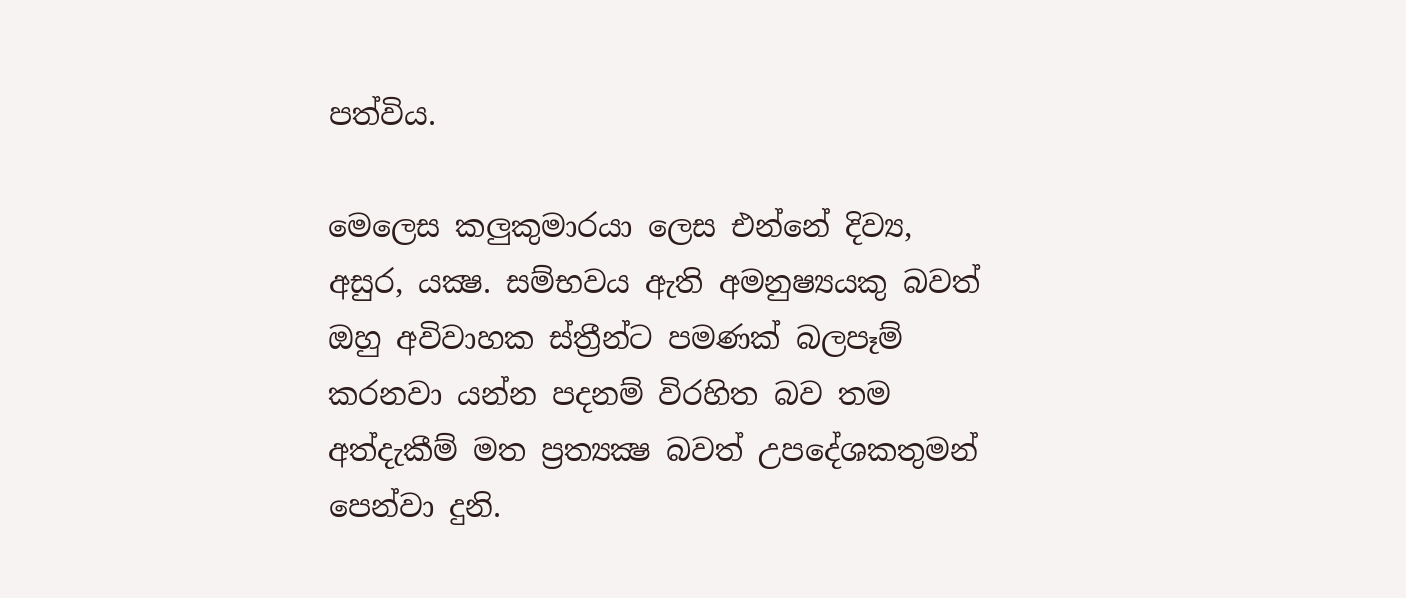පත්විය.

මෙලෙස කලුකුමාරයා ලෙස එන්නේ දිව්‍ය, අසුර, යක්‍ෂ. සම්භවය ඇති අමනුෂ්‍යයකු බවත් ඔහු අවිවාහක ස්‌ත්‍රීන්ට පමණක්‌ බලපෑම් කරනවා යන්න පදනම් විරහිත බව තම අත්දැකීම් මත ප්‍රත්‍යක්‍ෂ බවත් උපදේශකතුමන් පෙන්වා දුනි.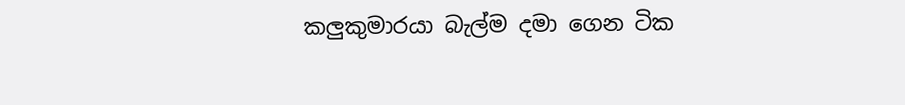කලුකුමාරයා බැල්ම දමා ගෙන ටික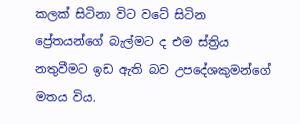කලක්‌ සිටිනා විට වටේ සිටින ප්‍රේතයන්ගේ බැල්මට ද එම ස්‌ත්‍රිය නතුවීමට ඉඩ ඇති බව උපදේශකුමන්ගේ මතය විය.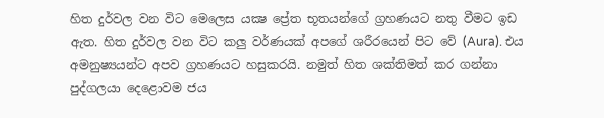හිත දුර්වල වන විට මෙලෙස යක්‍ෂ ප්‍රේත භූතයන්ගේ ග්‍රහණයට නතු වීමට ඉඩ ඇත. හිත දුර්වල වන විට කලු වර්ණයක්‌ අපගේ ශරීරයෙන් පිට වේ (Aura). එය අමනුෂ්‍යයන්ට අපව ග්‍රහණයට හසුකරයි. නමුත් හිත ශක්‌තිමත් කර ගන්නා පුද්ගලයා දෙළොවම ජය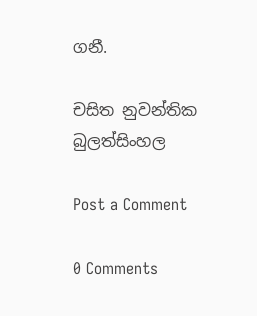ගනී.

චසිත නුවන්තික බුලත්සිංහල

Post a Comment

0 Comments